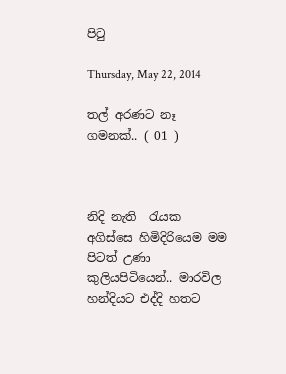පිටු

Thursday, May 22, 2014

තල් අරණට නෑ ගමනක්.. ( 01 )



නිදි නැති  රැයක අගිස්සෙ හිමිදිරියෙම මම පිටත් උණා කුලියපිටියෙන්.. මාරවිල හන්දියට එද්දි හතට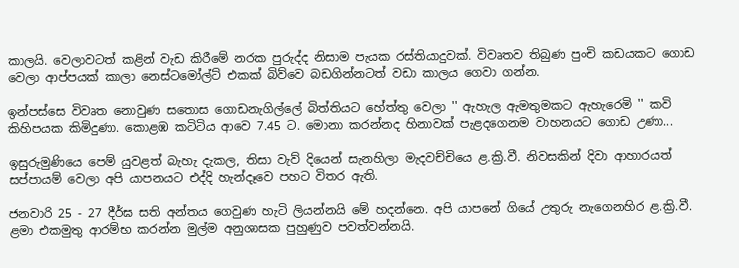කාලයි. වෙලාවටත් කළින් වැඩ කිරීමේ නරක පුරුද්ද නිසාම පැයක රස්තියාදුවක්. විවෘතව තිබුණ පුංචි කඩයකට ‍ගොඩ වෙලා ආප්පයක් කාලා නෙස්ටමෝල්ට් එකක් බිව්වෙ බඩගින්නටත් වඩා කාලය ගෙවා ගන්න.

ඉන්පස්සෙ විවෘත නොවුණ සතොස ගොඩනැගිල්ලේ බිත්තියට හේත්තු වෙලා '' ඇහැල ඇමතුමකට ඇහැරෙමි '' කවි කිහිපයක කිමිදුණා. කොළඹ කටිටිය ආවෙ 7.45 ට. මොනා කරන්නද හිනාවක් පැළදගෙනම වාහනයට ගොඩ උණා...

ඉසුරුමුණියෙ පෙම් යුවළත් බැහැ දැකල, තිසා වැව් දියෙන් සැනහිලා මැදවච්චියෙ ළ.ක්‍රි.වී. නිවසකින් දිවා ආහාරයත් සප්පායම් වෙලා අපි යාපනයට එද්දි හැන්දෑවෙ පහට විතර ඇති.

ජනවාරි 25 - 27 දීර්ඝ සති අන්තය ගෙවුණ හැටි ලියන්නයි මේ හදන්නෙ. අපි යාපනේ ගියේ උතුරු නැගෙනහිර ළ.ක්‍රි.වී. ළමා එකමුතු ආරම්භ කරන්න මුල්ම අනුශාසක පුහුණුව පවත්වන්නයි.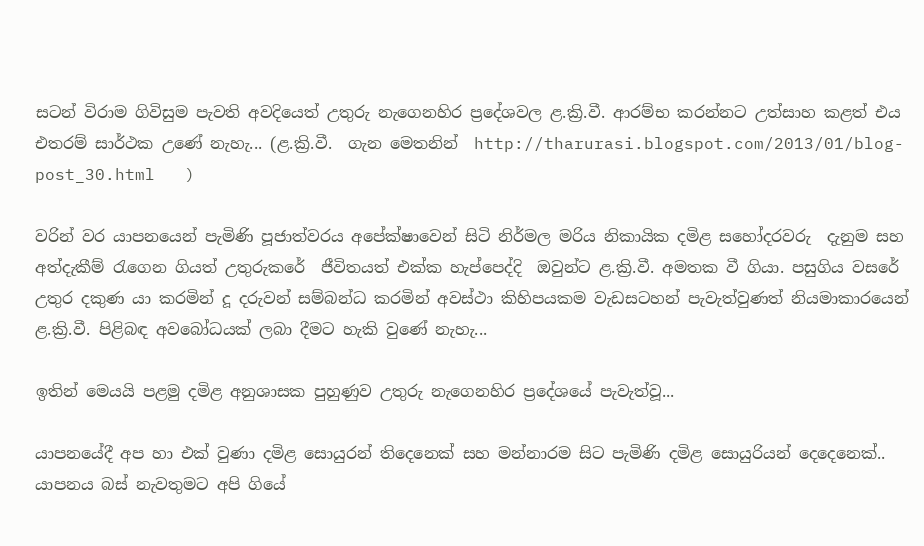සටන් විරාම ගිවිසුම පැවති අවදියෙත් උතුරු නැගෙනහිර ප්‍රදේශවල ළ.ක්‍රි.වී. ආරම්භ කරන්නට උත්සාහ කළත් එය එතරම් සාර්ථක උණේ නැහැ... (ළ.ක්‍රි.වී.  ගැන මෙතනින්  http://tharurasi.blogspot.com/2013/01/blog-post_30.html   )

වරින් වර යාපනයෙන් පැමිණි පූජාත්වරය අපේක්ෂාවෙන් සිටි නිර්මල මරිය නිකායික දමිළ සහෝදරවරු  දැනුම සහ අත්දැකීම් රැගෙන ගියත් උතුරුකරේ  ජීවිතයත් එක්ක හැප්පෙද්දි  ඔවුන්ට ළ.ක්‍රි.වී. අමතක වී ගියා. පසුගිය වසරේ උතුර දකුණ යා කරමින් දූ දරුවන් සම්බන්ධ කරමින් අවස්ථා කිහිපයකම වැඩසටහන් පැවැත්වුණත් නියමාකාරයෙන් ළ.ක්‍රි.වී. පිළිබඳ අවබෝධයක් ලබා දීමට හැකි වුණේ නැහැ...

ඉතින් මෙයයි පළමු දමිළ අනුශාසක පුහුණුව උතුරු නැගෙනහිර ප්‍රදේශයේ පැවැත්වූ...

යාපනයේදී අප හා එක් වුණා දමිළ සොයුරන් තිදෙනෙක් සහ මන්නාරම සිට පැමිණි දමිළ සොයුරියන් දෙදෙනෙක්.. යාපනය බස් නැවතුමට අපි ගියේ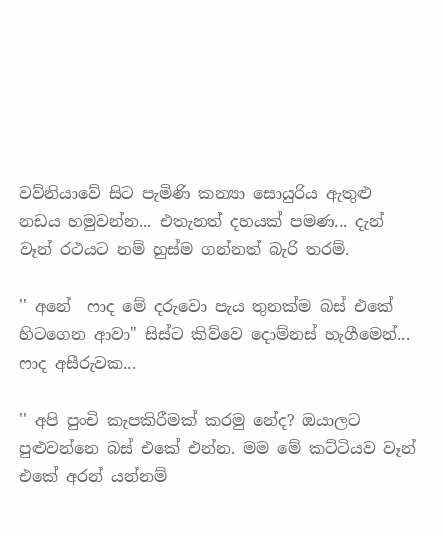වව්නියාවේ සිට පැමිණි කන්‍යා සොයුරිය ඇතුළු නඩය හමුවන්න... එතැනත් දහයක් පමණ... දැන් වෑන් රථයට නම් හුස්ම ගන්නත් බැරි තරම්.

'' අනේ  ෆාද මේ දරුවො පැය තුනක්ම බස් එකේ හිටගෙන ආවා" සිස්ට කිව්වෙ දොම්නස් හැගීමෙන්... ෆාද අසීරුවක...

'' අපි පුංචි කැපකිරීමක් කරමු නේද? ඔයාලට පුළුවන්නෙ බස් එකේ එන්න. මම මේ කට්ටියව වෑන් එකේ අරන් යන්නම්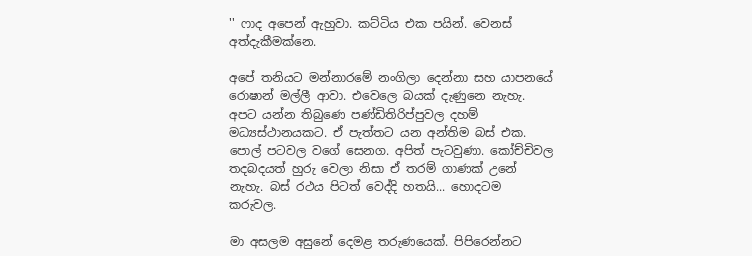'' ෆාද අපෙන් ඇහුවා. කට්ටිය එක පයින්. වෙනස් අත්දැකීමක්නෙ.

අපේ තනියට මන්නාරමේ නංගිලා දෙන්නා සහ යාපනයේ රොෂාන් මල්ලී ආවා. එවෙලෙ බයක් දැණුනෙ නැහැ. අපට යන්න තිබුණෙ පණ්ඩිතිරිප්පුවල දහම් මධ්‍යස්ථානයකට. ඒ පැත්තට යන අන්තිම බස් එක. පොල් පටවල වගේ සෙනග. අපිත් පැටවුණා. කෝච්චිවල තදබදයත් හුරු වෙලා නිසා ඒ තරම් ගාණක් උනේ නැහැ. බස් රථය පිටත් වෙද්දි හතයි... හොදටම කරුවල.

මා අසලම අසුනේ දෙමළ තරුණයෙක්. පිපිරෙන්නට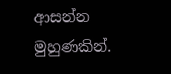ආසන්න මුහුණකින්.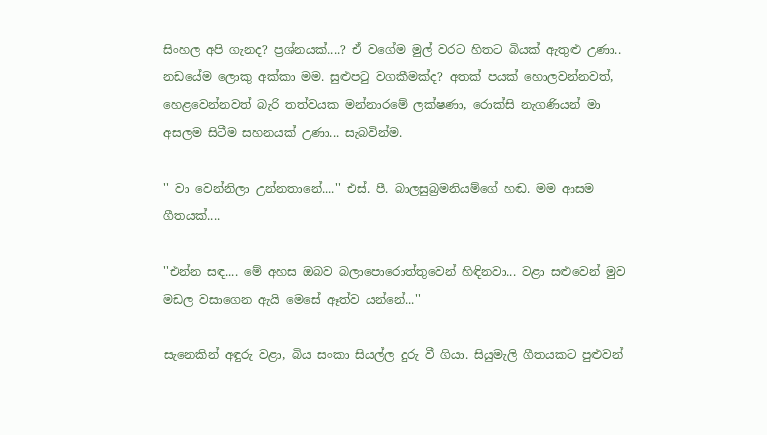සිංහල අපි ගැනද? ප්‍රශ්නයක්....? ඒ වගේම මුල් වරට හිතට බියක් ඇතුළු උණා.. නඩයේම ලොකු අක්කා මම. සුළුපටු වගකීමක්ද? අතක් පයක් හොලවන්නවත්, හෙළවෙන්නවත් බැරි තත්වයක මන්නාරමේ ලක්ෂණා, රොක්සි නැගණියන් මා අසලම සිටීම සහනයක් උණා... සැබවින්ම.

'' වා වෙන්නිලා උන්නතානේ....'' එස්. පී. බාලසුබ්‍රමනියම්ගේ හඬ. මම ආසම ගීතයක්....

''එන්න සඳ.... මේ අහස ඔබව බලාපොරොත්තුවෙන් හිඳිනවා... වළා සළුවෙන් මුව මඩල වසාගෙන ඇයි මෙසේ ඈත්ව යන්නේ...''

සැනෙකින් අඳුරු වළා, බිය සංකා සියල්ල දුරු වී ගියා. සියුමැලි ගීතයකට පුළුවන්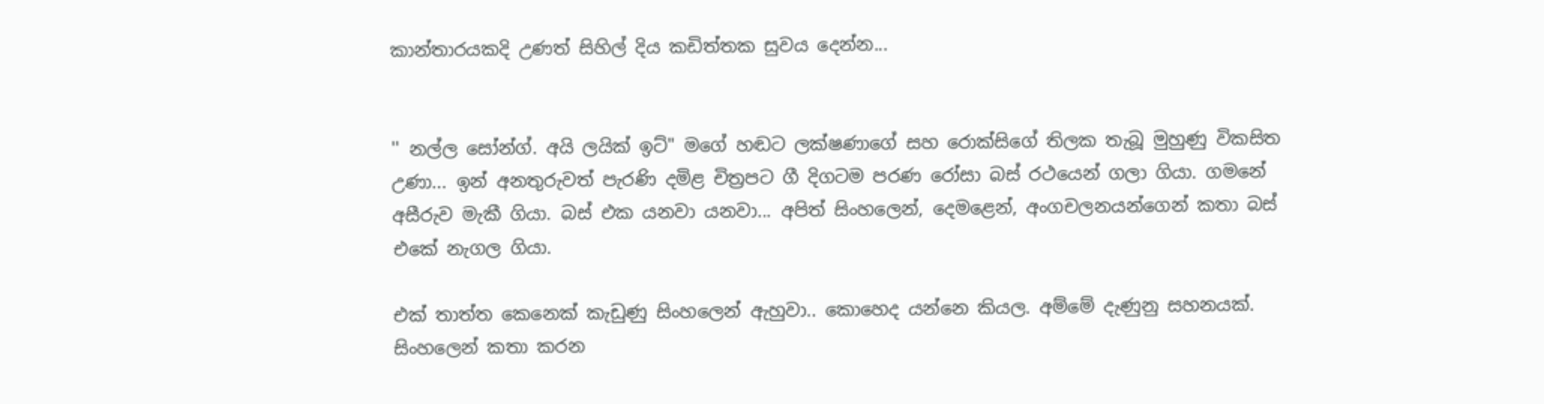කාන්තාරයකදි උණත් සිහිල් දිය කඩිත්තක සුවය දෙන්න...


'' නල්ල සෝන්ග්. අයි ලයික් ඉට්" මගේ හඬට ලක්ෂණාගේ සහ රොක්සිගේ තිලක තැබූ මුහුණු විකසිත උණා... ඉන් අනතුරුවත් පැරණි දමිළ චිත්‍රපට ගී දිගටම පරණ රෝසා බස් රථයෙන් ගලා ගියා. ගමනේ අසීරුව මැකී ගියා. බස් එක යනවා යනවා... අපිත් සිංහලෙන්, දෙමළෙන්, අංගචලනයන්ගෙන් කතා බස් එකේ නැගල ගියා.

එක් තාත්ත කෙනෙක් කැඩුණු සිංහලෙන් ඇහුවා.. කොහෙද යන්නෙ කියල. අම්මේ දැණුනු සහනයක්. සිංහලෙන් කතා කරන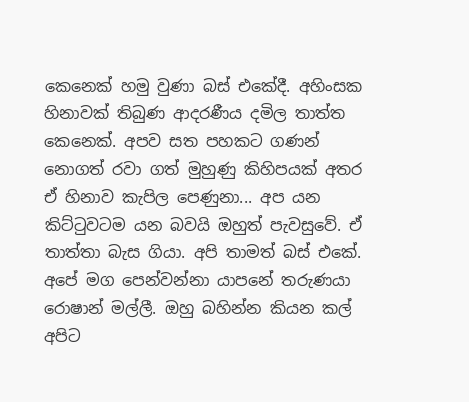කෙනෙක් හමු වුණා බස් එකේදී. අහිංසක හිනාවක් තිබුණ ආදරණීය දමිල තාත්ත කෙනෙක්. අපව සත පහකට ගණන් නොගත් රවා ගත් මුහුණු කිහිපයක් අතර ඒ හිනාව කැපිල පෙණුනා... අප යන කිට්ටුවටම යන බවයි ඔහුත් පැවසුවේ. ඒ තාත්තා බැස ගියා. අපි තාමත් බස් එකේ. අපේ මග පෙන්වන්නා යාපනේ තරුණයා රොෂාන් මල්ලී. ඔහු බහින්න කියන කල් අපිට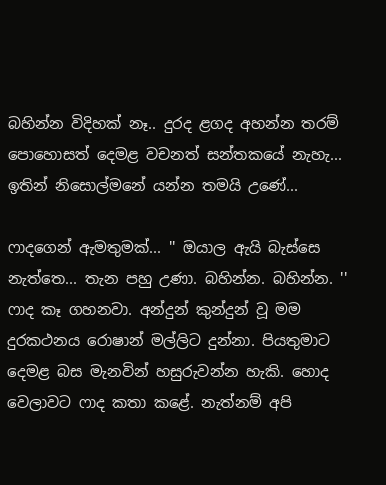බහින්න විදිහක් නෑ.. දුරද ළගද අහන්න තරම් පොහොසත් දෙමළ වචනත් සන්තකයේ නැහැ... ඉතින් නිසොල්මනේ යන්න තමයි උණේ...

ෆාදගෙන් ඇමතුමක්... '' ඔයාල ඇයි බැස්සෙ නැත්තෙ... තැන පහු උණා. බහින්න. බහින්න. '' ෆාද කෑ ගහනවා. අන්දුන් කුන්දුන් වූ මම දුරකථනය රොෂාන් මල්ලිට දුන්නා. පියතුමාට දෙමළ බස මැනවින් හසුරුවන්න හැකි. හොද වෙලාවට ෆාද කතා කළේ. නැත්නම් අපි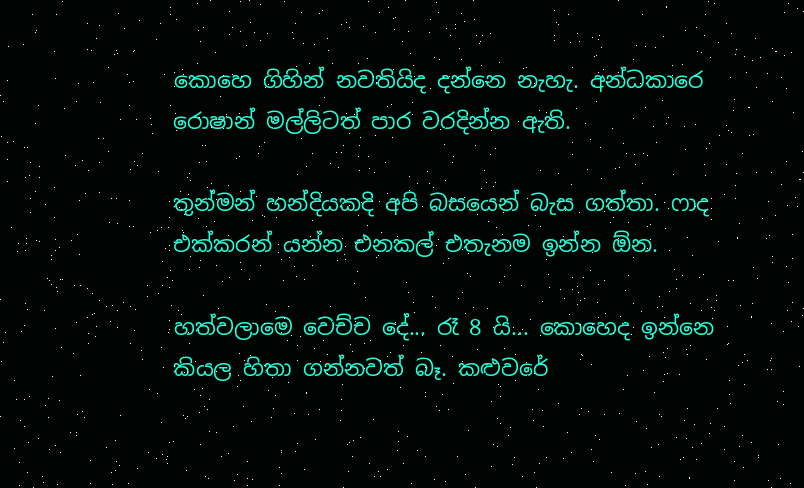කොහෙ ගිහින් නවතියිද දන්නෙ නැහැ. අන්ධකාරෙ රොෂාන් මල්ලිටත් පාර වරදින්න ඇති.

තුන්මන් හන්දියකදි අපි බසයෙන් බැස ගත්තා. ෆාද එක්කරන් යන්න එනකල් එතැනම ඉන්න ඕන.

හත්වලාමෙ වෙච්ච දේ... රෑ 8 යි... කොහෙද ඉන්නෙ කියල හිතා ගන්නවත් බෑ. කළුවරේ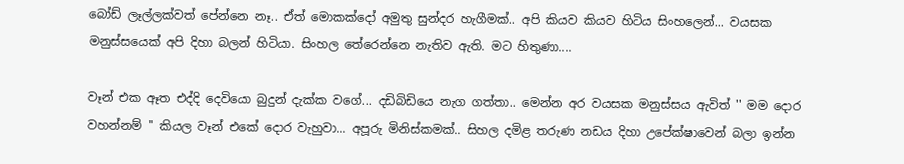බෝඩ් ලෑල්ලක්වත් පේන්නෙ නෑ.. ඒත් මොකක්දෝ අමුතු සුන්දර හැගීමක්.. අපි කියව කියව හිටිය සිංහලෙන්... වයසක මනුස්සයෙක් අපි දිහා බලන් හිටියා. සිංහල තේරෙන්නෙ නැතිව ඇති. මට හිතුණා....

වෑන් එක ඈත එද්දි දෙවියො බුදුන් දැක්ක වගේ... දඩිබිඩියෙ නැග ගත්තා.. මෙන්න අර වයසක මනුස්සය ඇවිත් '' මම දොර වහන්නම් '' කියල වෑන් එකේ දොර වැහුවා... අපූරු මිනිස්කමක්.. සිහල දමිළ තරුණ නඩය දිහා උපේක්ෂාවෙන් බලා ඉන්න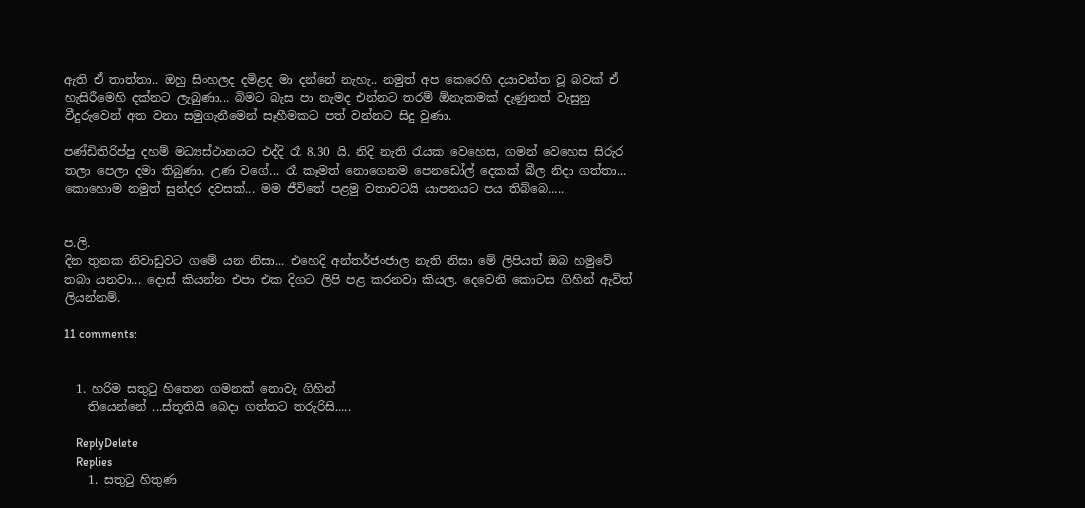ඇති ඒ තාත්තා.. ඔහු සිංහලද දමිළද මා දන්නේ නැහැ.. නමුත් අප කෙරෙහි දයාවන්ත වූ බවක් ඒ හැසිරීමෙහි දක්නට ලැබුණා... බිමට බැස පා නැමද එන්නට තරම් ඕනැකමක් දැණුනත් වැසුනු වීදුරුවෙන් අත වනා සමුගැනීමෙන් සෑහීමකට පත් වන්නට සිදු වුණා.

පණ්ඩිතිරිප්පු දහම් මධ්‍යස්ථානයට එද්දි රෑ 8.30 යි. නිදි නැති රැයක වෙහෙස, ගමන් වෙහෙස සිරුර තලා පෙලා දමා තිබුණා. උණ වගේ... රෑ කෑමත් නොගෙනම පෙනඩෝල් දෙකක් බීල නිදා ගත්තා... කොහොම නමුත් සුන්දර දවසක්... මම ජීවිතේ පළමු වතාවටයි යාපනයට පය තිබ්බෙ.....


ප.ලි.
දින තුනක නිවාඩුවට ගමේ යන නිසා... එහෙදි අන්තර්ජංජාල නැති නිසා මේ ලිපියත් ඔබ හමුවේ තබා යනවා... දොස් කියන්න එපා එක දිගට ලිපි පළ කරනවා කියල. දෙවෙනි කොටස ගිහින් ඇවිත් ලියන්නම්.

11 comments:


  1. හරිම සතුටු හිතෙන ගමනක් නොවැ ගිහින්
    තියෙන්නේ ...ස්තූතියි බෙදා ගත්තට තරුරිසි.....

    ReplyDelete
    Replies
    1. සතුටු හිතුණ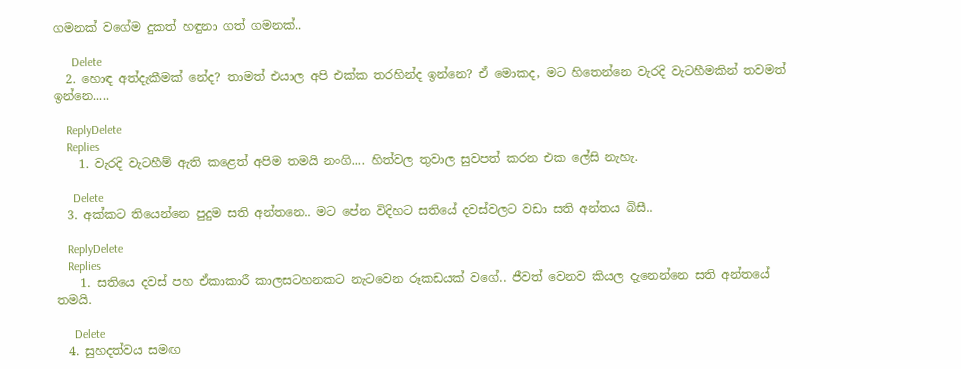ගමනක් වගේම දුකත් හඳුනා ගත් ගමනක්..

      Delete
  2. හොඳ අත්දැකීමක් නේද? තාමත් එයාල අපි එක්ක තරහින්ද ඉන්නෙ? ඒ මොකද, මට හිතෙන්නෙ වැරදි වැටහීමකින් තවමත් ඉන්නෙ.....

    ReplyDelete
    Replies
    1. වැරදි වැටහීම් ඇති කළෙත් අපිම තමයි නංගි.... හිත්වල තුවාල සුවපත් කරන එක ලේසි නැහැ.

      Delete
  3. අක්කට තියෙන්නෙ පුදුම සති අන්තනෙ.. මට පේන විදිහට සතියේ දවස්වලට වඩා සති අන්තය බිසී..

    ReplyDelete
    Replies
    1. සතියෙ දවස් පහ ඒකාකාරී කාලසටහනකට නැටවෙන රූකඩයක් වගේ.. ජීවත් වෙනව කියල දැනෙන්නෙ සති අන්තයේ තමයි.

      Delete
  4. සුහදත්වය සමඟ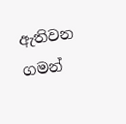ඇතිවන ගමන්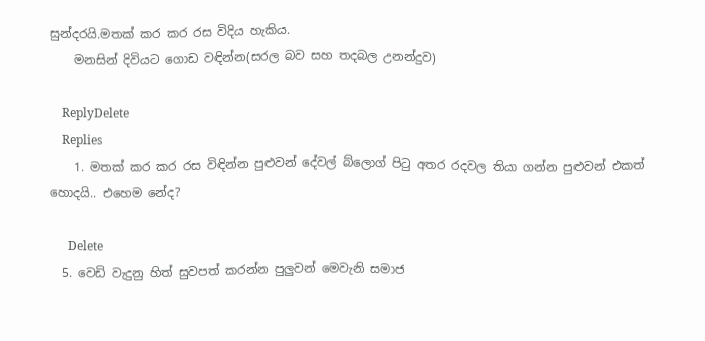සුන්දරයි.මතක් කර කර රස විදිය හැකිය.
    මනසින් දිවියට ගොඩ වඳින්න(සරල බව සහ තදබල උනන්දුව)

    ReplyDelete
    Replies
    1. මතක් කර කර රස විඳින්න පුළුවන් දේවල් බ්ලොග් පිටු අතර රදවල තියා ගන්න පුළුවන් එකත් හොදයි.. එහෙම නේද?

      Delete
  5. වෙඩි වැදුනු හිත් සුවපත් කරන්න පුලුවන් මෙවැනි සමාජ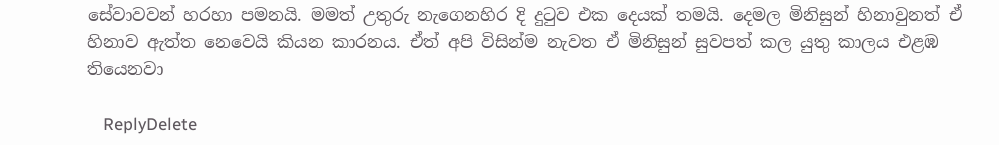සේවාවවන් හරහා පමනයි. මමත් උතුරු නැගෙනහිර දි දුටුව එක දෙයක් තමයි. දෙමල මිනිසුන් හිනාවුනත් ඒ හිනාව ඇත්ත නෙවෙයි කියන කාරනය. ඒත් අපි විසින්ම නැවත ඒ මිනිසුන් සුවපත් කල යුතු කාලය එළඹ තියෙනවා

    ReplyDelete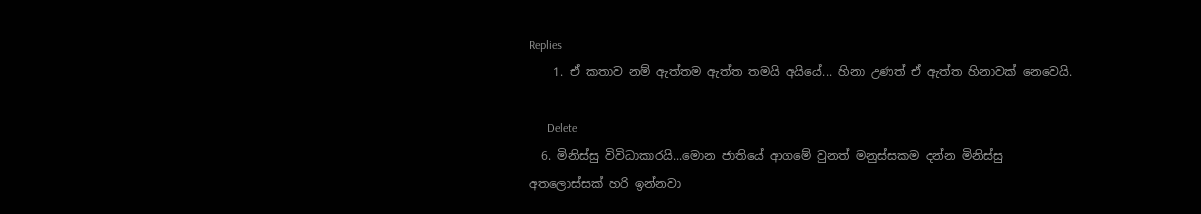Replies
    1. ඒ කතාව නම් ඇත්තම ඇත්ත තමයි අයියේ... හිනා උණත් ඒ ඇත්ත හිනාවක් නෙවෙයි.

      Delete
  6. මිනිස්සු විවිධාකාරයි...මොන ජාතියේ ආගමේ වුනත් මනුස්සකම දන්න මිනිස්සු අතලොස්සක් හරි ඉන්නවා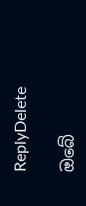ReplyDelete

ඔබේ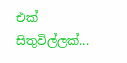එක් සිතුවිල්ලක්...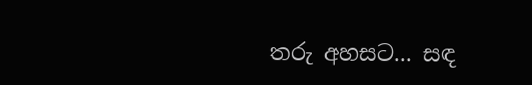තරු අහසට... සඳ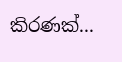කිරණක්...